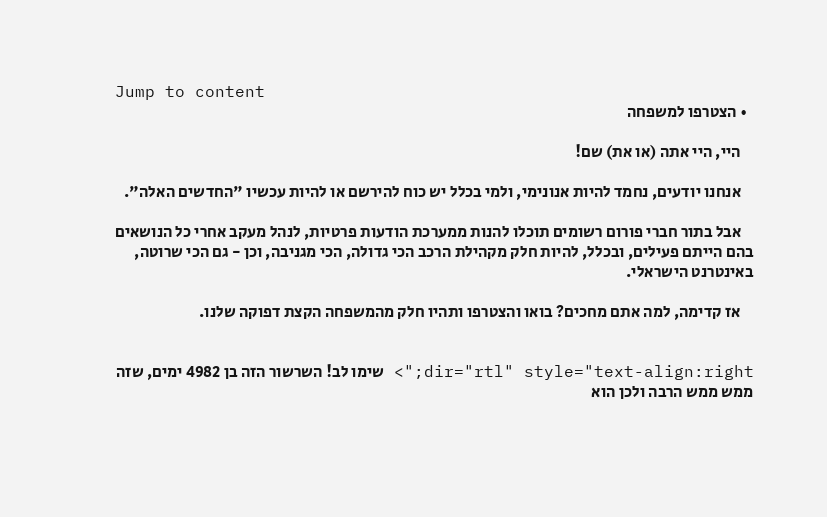Jump to content
  • הצטרפו למשפחה

    היי, היי אתה (או את) שם!

    אנחנו יודעים, נחמד להיות אנונימי, ולמי בכלל יש כוח להירשם או להיות עכשיו "החדשים האלה".

    אבל בתור חברי פורום רשומים תוכלו להנות ממערכת הודעות פרטיות, לנהל מעקב אחרי כל הנושאים בהם הייתם פעילים, ובכלל, להיות חלק מקהילת הרכב הכי גדולה, הכי מגניבה, וכן - גם הכי שרוטה, באינטרנט הישראלי.

    אז קדימה, למה אתם מחכים? בואו והצטרפו ותהיו חלק מהמשפחה הקצת דפוקה שלנו.


dir="rtl" style="text-align:right;"> שימו לב! השרשור הזה בן 4982 ימים, שזה ממש ממש הרבה ולכן הוא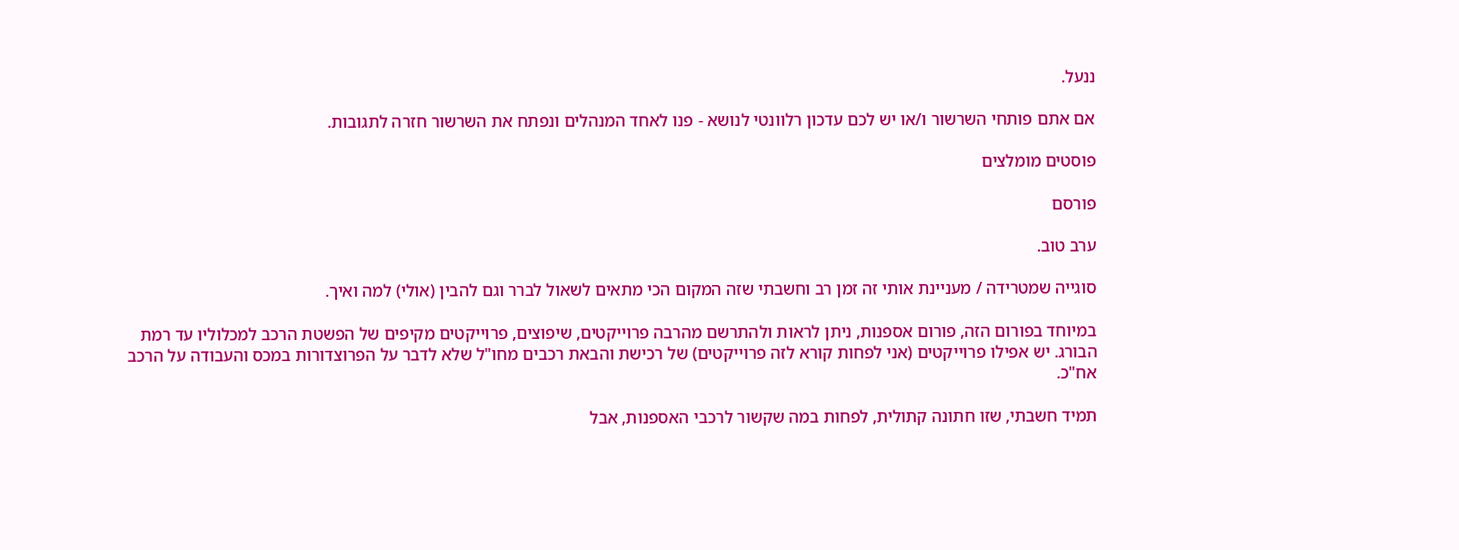ננעל.

אם אתם פותחי השרשור ו/או יש לכם עדכון רלוונטי לנושא - פנו לאחד המנהלים ונפתח את השרשור חזרה לתגובות.

פוסטים מומלצים

פורסם

ערב טוב.

סוגייה שמטרידה / מעניינת אותי זה זמן רב וחשבתי שזה המקום הכי מתאים לשאול לברר וגם להבין (אולי) למה ואיך.

במיוחד בפורום הזה, פורום אספנות, ניתן לראות ולהתרשם מהרבה פרוייקטים, שיפוצים, פרוייקטים מקיפים של הפשטת הרכב למכלוליו עד רמת הבורג. יש אפילו פרוייקטים (אני לפחות קורא לזה פרוייקטים) של רכישת והבאת רכבים מחו"ל שלא לדבר על הפרוצדורות במכס והעבודה על הרכב אח"כ.

תמיד חשבתי, שזו חתונה קתולית, לפחות במה שקשור לרכבי האספנות, אבל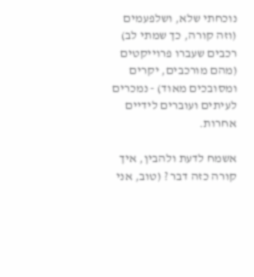נוכחתי שלא, ושלפעמים (וזה קורה, כך שמתי לב) רכבים שעברו פרוייקטים (מהם מורכבים, יקרים ומסובכים מאוד) - נמכרים לעיתים ועוברים לידיים אחרות.

אשמח לדעת ולהבין, איך קורה כזה דבר ? (טוב, אני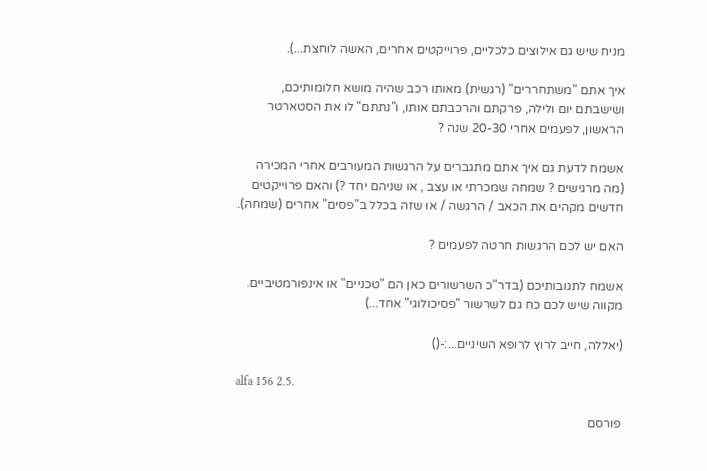מניח שיש גם אילוצים כלכליים, פרוייקטים אחרים, האשה לוחצת...).

איך אתם "משתחררים" (רגשית) מאותו רכב שהיה מושא חלומותיכם, ושישבתם יום ולילה, פרקתם והרכבתם אותו, ו"נתתם" לו את הסטארטר הראשון, לפעמים אחרי 20-30 שנה ?

אשמח לדעת גם איך אתם מתגברים על הרגשות המעורבים אחרי המכירה (מה מרגישים ? שמחה שמכרתי או עצב , או שניהם יחד ?) והאם פרוייקטים חדשים מקהים את הכאב / הרגשה / או שזה בכלל ב"פסים" אחרים (שמחה).

האם יש לכם הרגשות חרטה לפעמים ?

אשמח לתגובותיכם (בדר"כ השרשורים כאן הם "טכניים" או אינפורמטיביים. מקווה שיש לכם כח גם לשרשור "פסיכולוגי" אחד...)

(יאללה, חייב לרוץ לרופא השיניים...:-()

alfa 156 2.5.

פורסם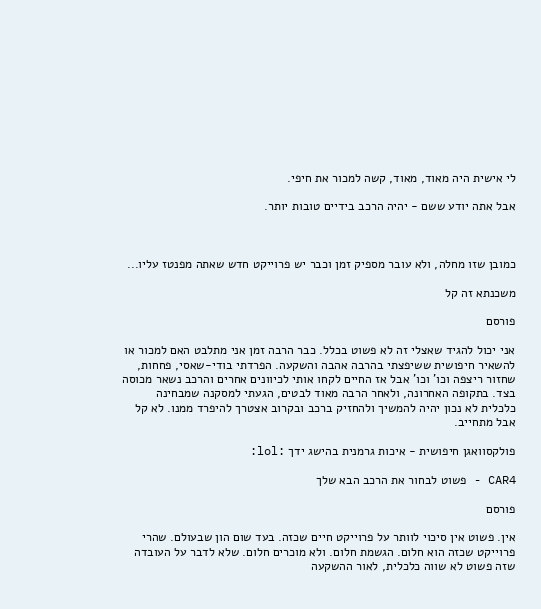לי אישית היה מאוד, מאוד, קשה למכור את חיפי.

אבל אתה יודע ששם - יהיה הרכב בידיים טובות יותר.



כמובן שזו מחלה, ולא עובר מספיק זמן וכבר יש פרוייקט חדש שאתה מפנטז עליו...

משכנתא זה קל

פורסם

אני יכול להגיד שאצלי זה לא פשוט בכלל. כבר הרבה זמן אני מתלבט האם למכור או להשאיר חיפושית ששיפצתי בהרבה אהבה והשקעה. הפרדתי בודי-שאסי, פחחות, שחזור ריצפה וכו' וכו' אבל אז החיים לקחו אותי לכיוונים אחרים והרכב נשאר מכוסה בצד. בתקופה האחרונה, ולאחר הרבה מאוד לבטים, הגעתי למסקנה שמבחינה כלכלית לא נכון יהיה להמשיך ולהחזיק ברכב ובקרוב אצטרך להיפרד ממנו. לא קל אבל מתחייב.

פולקסוואגן חיפושית - איכות גרמנית בהישג ידך :lol:

CAR4 - פשוט לבחור את הרכב הבא שלך

פורסם

אין. פשוט אין סיכוי לוותר על פרוייקט חיים שכזה. בעד שום הון שבעולם. שהרי פרוייקט שכזה הוא חלום. הגשמת חלום. ולא מוכרים חלום. שלא לדבר על העובדה שזה פשוט לא שווה כלכלית, לאור ההשקעה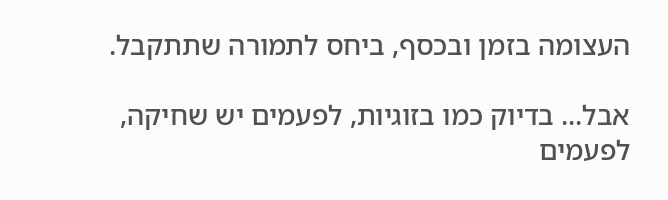העצומה בזמן ובכסף, ביחס לתמורה שתתקבל.

אבל... בדיוק כמו בזוגיות, לפעמים יש שחיקה, לפעמים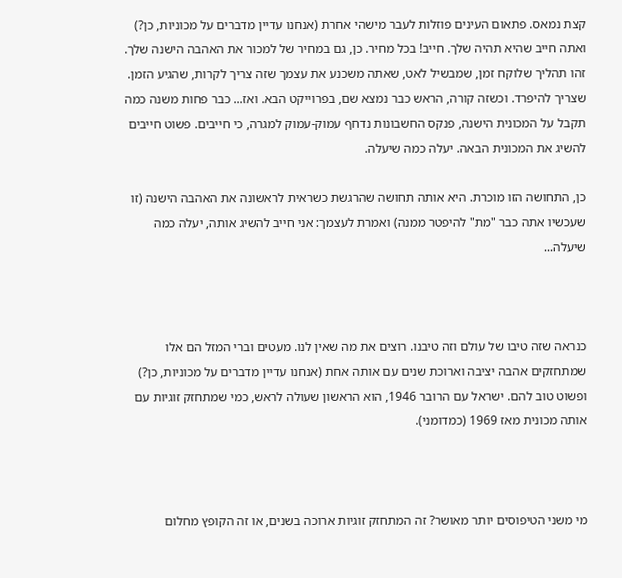קצת נמאס. פתאום העינים פוזלות לעבר מישהי אחרת (אנחנו עדיין מדברים על מכוניות, כן?) ואתה חייב שהיא תהיה שלך. חייב! בכל מחיר. כן, גם במחיר של למכור את האהבה הישנה שלך. זהו תהליך שלוקח זמן, שמבשיל לאט, שאתה משכנע את עצמך שזה צריך לקרות, שהגיע הזמן. שצריך להיפרד. וכשזה קורה, הראש כבר נמצא שם, בפרוייקט הבא. ואז... כבר פחות משנה כמה תקבל על המכונית הישנה, פנקס החשבונות נדחף עמוק-עמוק למגרה, כי חייבים. פשוט חייבים להשיג את המכונית הבאה. יעלה כמה שיעלה.

כן, התחושה הזו מוכרת. היא אותה תחושה שהרגשת כשראית לראשונה את האהבה הישנה (זו שעכשיו אתה כבר "מת" להיפטר ממנה) ואמרת לעצמך: אני חייב להשיג אותה, יעלה כמה שיעלה...



כנראה שזה טיבו של עולם וזה טיבנו. רוצים את מה שאין לנו. מעטים וברי המזל הם אלו שמתחזקים אהבה יציבה וארוכת שנים עם אותה אחת (אנחנו עדיין מדברים על מכוניות, כן?) ופשוט טוב להם. ישראל עם הרובר 1946, הוא הראשון שעולה לראש, כמי שמתחזק זוגיות עם אותה מכונית מאז 1969 (כמדומני).



מי משני הטיפוסים יותר מאושר? זה המתחזק זוגיות ארוכה בשנים, או זה הקופץ מחלום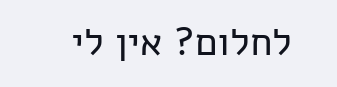לחלום? אין לי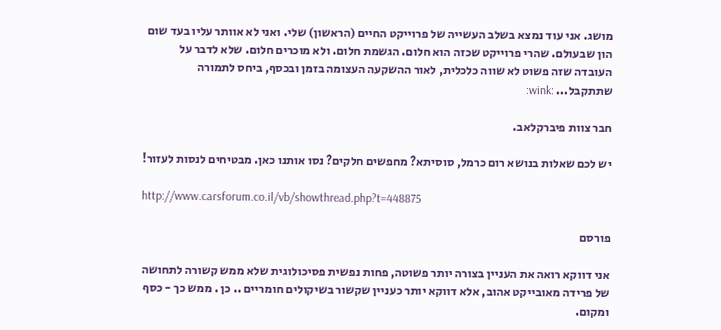מושג. אני עוד נמצא בשלב העשייה של פרוייקט החיים (הראשון) שלי. ואני לא אוותר עליו בעד שום הון שבעולם. שהרי פרוייקט שכזה הוא חלום. הגשמת חלום. ולא מוכרים חלום. שלא לדבר על העובדה שזה פשוט לא שווה כלכלית, לאור ההשקעה העצומה בזמן ובכסף, ביחס לתמורה שתתקבל... :wink:

חבר צוות פיברקלאב.

יש לכם שאלות בנושא רום כרמל, סוסיתא? מחפשים חלקים? נסו אותנו כאן. מבטיחים לנסות לעזור!

http://www.carsforum.co.il/vb/showthread.php?t=448875

פורסם

אני דווקא רואה את העניין בצורה יותר פשוטה, פחות נפשית פסיכולוגית שלא ממש קשורה לתחושה של פרידה מאובייקט אהוב, אלא דווקא יותר כעניין שקשור בשיקולים חומריים .. כן . ממש כך - כסף ומקום.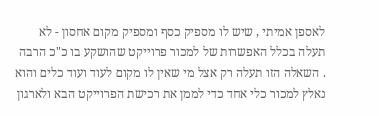לאספן אמיתי , שיש לו מספיק כסף ומספיק מקום אחסון - לא תעלה בכלל האפשרות של למכור פרוייקט שהושקע בו כ"כ הרבה . השאלה הזו תעלה רק אצל מי שאין לו מקום לעוד ועוד כלים והוא נאלץ למכור כלי אחד כדי לממן את רכישת הפרוייקט הבא ולארגון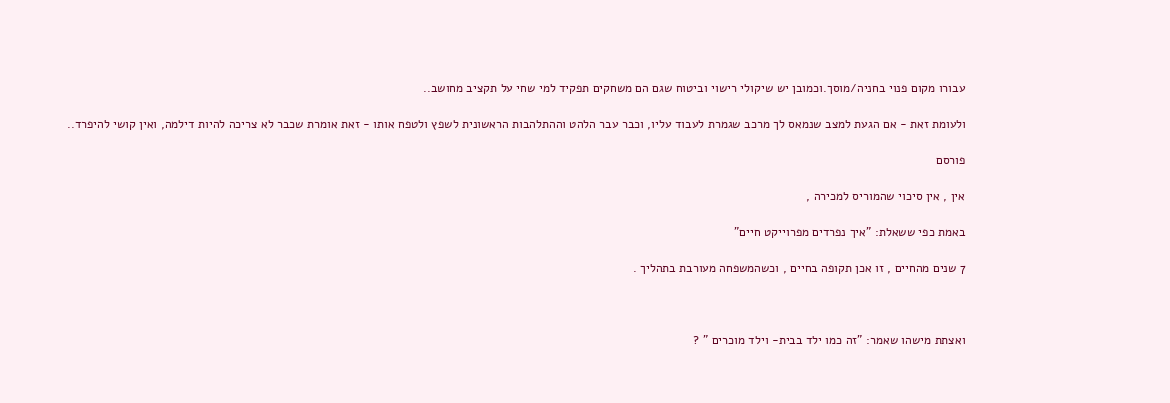עבורו מקום פנוי בחניה/מוסך.וכמובן יש שיקולי רישוי וביטוח שגם הם משחקים תפקיד למי שחי על תקציב מחושב..

ולעומת זאת - אם הגעת למצב שנמאס לך מרכב שגמרת לעבוד עליו, וכבר עבר הלהט וההתלהבות הראשונית לשפץ ולטפח אותו - זאת אומרת שכבר לא צריכה להיות דילמה, ואין קושי להיפרד..

פורסם

אין , אין סיכוי שהמוריס למכירה ,

באמת כפי ששאלת: "איך נפרדים מפרוייקט חיים"

7 שנים מהחיים , זו אכן תקופה בחיים , וכשהמשפחה מעורבת בתהליך .



ואצתת מישהו שאמר: "זה כמו ילד בבית- וילד מוכרים " ?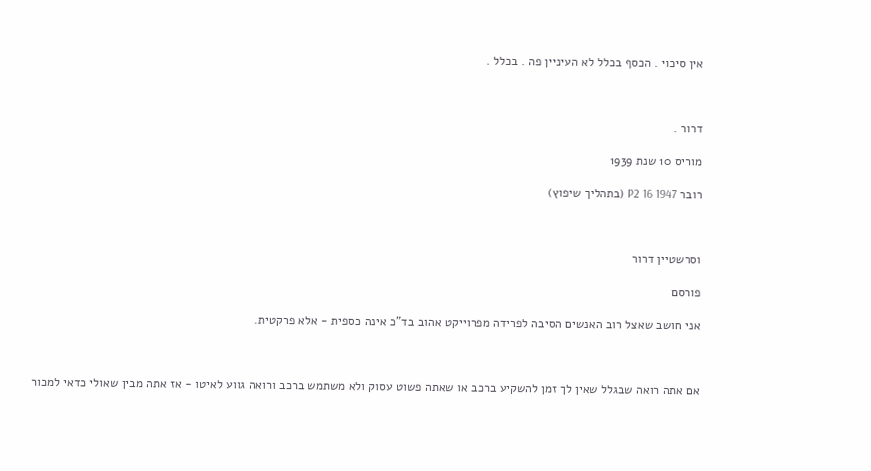אין סיכוי . הכסף בכלל לא העיניין פה . בכלל .



דרור .

מוריס 10 שנת 1939

רובר P2 16 1947 (בתהליך שיפוץ)



וסרשטיין דרור

פורסם

אני חושב שאצל רוב האנשים הסיבה לפרידה מפרוייקט אהוב בד"כ אינה כספית - אלא פרקטית.



אם אתה רואה שבגלל שאין לך זמן להשקיע ברכב או שאתה פשוט עסוק ולא משתמש ברכב ורואה גווע לאיטו - אז אתה מבין שאולי כדאי למכור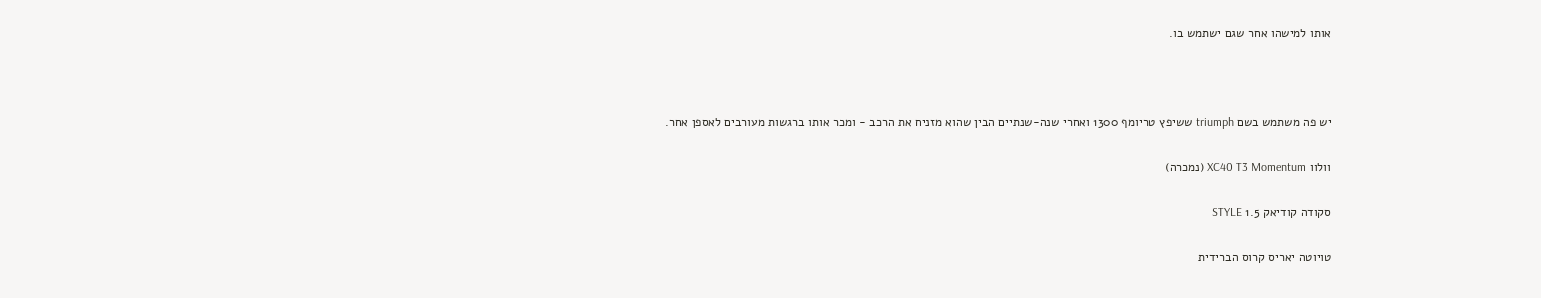אותו למישהו אחר שגם ישתמש בו.



יש פה משתמש בשם triumph ששיפץ טריומף 1300 ואחרי שנה-שנתיים הבין שהוא מזניח את הרכב - ומכר אותו ברגשות מעורבים לאספן אחר.

וולוו XC40 T3 Momentum (נמכרה)

סקודה קודיאק 1.5 STYLE

טויוטה יאריס קרוס הברידית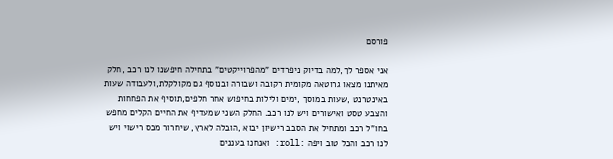פורסם

אני אספר לך,למה בדיוק ניפרדים "מהפרוייקטים" בתחילה חיפשנו לנו רכב ,חלק מאיתנו מצאו גרוטאה מקומית רקובה ושבורה ובנוסף גם מקולקלת,ולעבודה שעות באינטרנט ,שעות במוסך ,ימים ולילות בחיפוש אחר חלפים,תוסיף את הפחחות והצבע טסט ואישורים ויש לנו רכב. החלק השני שמעדיף את החיים הקלים מחפש בחו"ל רכב ומתחיל את הסבב רישיון יבוא ,הובלה לארץ, שיחרור מכס רישוי ויש לנו רכב והכל טוב ויפה :roll: ואנחנו בעננים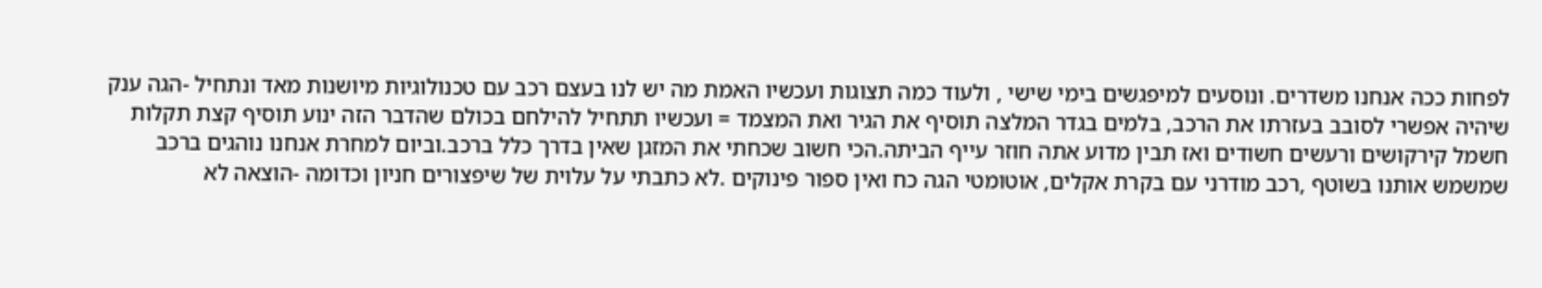לפחות ככה אנחנו משדרים. ונוסעים למיפגשים בימי שישי , ולעוד כמה תצוגות ועכשיו האמת מה יש לנו בעצם רכב עם טכנולוגיות מיושנות מאד ונתחיל -הגה ענק שיהיה אפשרי לסובב בעזרתו את הרכב, בלמים בגדר המלצה תוסיף את הגיר ואת המצמד = ועכשיו תתחיל להילחם בכולם שהדבר הזה ינוע תוסיף קצת תקלות חשמל קירקושים ורעשים חשודים ואז תבין מדוע אתה חוזר עייף הביתה.הכי חשוב שכחתי את המזגן שאין בדרך כלל ברכב.וביום למחרת אנחנו נוהגים ברכב שמשמש אותנו בשוטף ,רכב מודרני עם בקרת אקלים, אוטומטי הגה כח ואין ספור פינוקים .לא כתבתי על עלוית של שיפצורים חניון וכדומה -הוצאה לא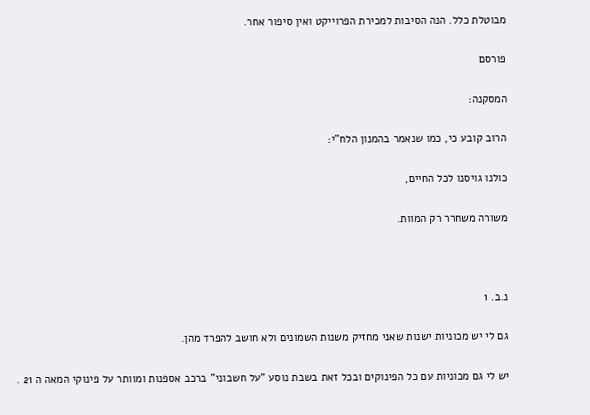מבוטלת כלל. הנה הסיבות למכירת הפרוייקט ואין סיפור אחר.

פורסם

המסקנה:

הרוב קובע כי, כמו שנאמר בהמנון הלח"י:

כולנו גויסנו לכל החיים,

משורה משחרר רק המוות.



נ.ב. 1

גם לי יש מכוניות ישנות שאני מחזיק משנות השמונים ולא חושב להפרד מהן.

יש לי גם מכוניות עם כל הפינוקים ובכל זאת בשבת נוסע "על חשבוני" ברכב אספנות ומוותר על פינוקי המאה ה 21 .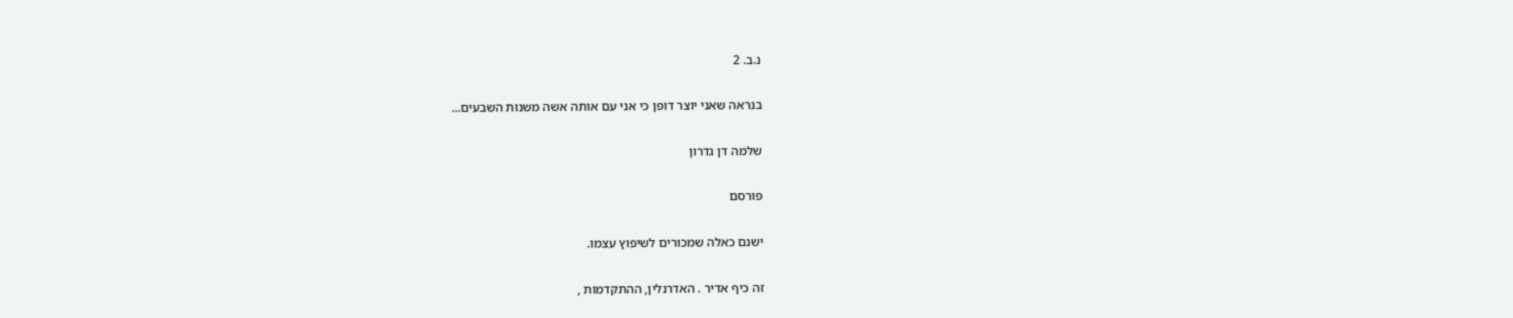נ.ב. 2

בנראה שאני יוצר דופן כי אני עם אותה אשה משנות השבעים...

שלמה דן גדרון

פורסם

ישנם כאלה שמכורים לשיפוץ עצמו.

זה כיף אדיר . האדרנלין, ההתקדמות ,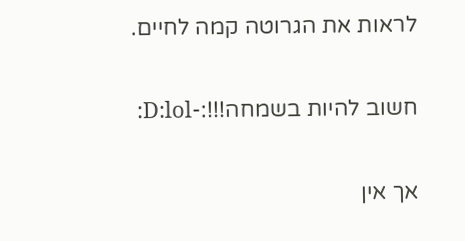לראות את הגרוטה קמה לחיים.

חשוב להיות בשמחה!!!:-D:lol:

אך אין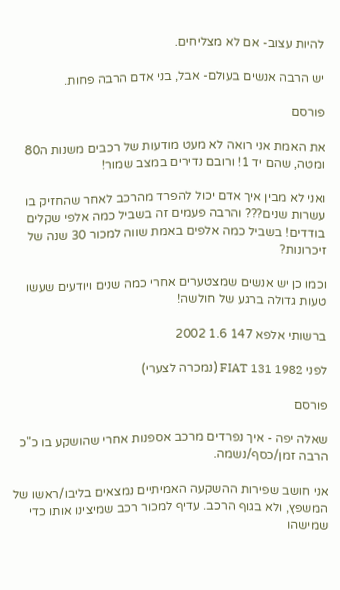להיות עצוב- אם לא מצליחים.

יש הרבה אנשים בעולם- אבל, בני אדם הרבה פחות.

פורסם

את האמת אני רואה לא מעט מודעות של רכבים משנות ה80 ומטה, שהם יד 1! ורובם נדירים במצב שמור!

ואני לא מבין איך אדם יכול להפרד מהרכב לאחר שהחזיק בו עשרות שנים??? והרבה פעמים זה בשביל כמה אלפי שקלים בודדים! בשביל כמה אלפים באמת שווה למכור 30 שנה של זיכרונות?

וכמו כן יש אנשים שמצטערים אחרי כמה שנים ויודעים שעשו טעות גדולה ברגע של חולשה!

ברשותי אלפא 147 1.6 2002

לפני FIAT 131 1982 (נמכרה לצערי)

פורסם

שאלה יפה - איך נפרדים מרכב אספנות אחרי שהושקע בו כ"כ הרבה זמן/כסף/נשמה.

אני חושב שפירות ההשקעה האמיתיים נמצאים בליבו/ראשו של המשפץ, ולא בגוף הרכב. עדיף למכור רכב שמיצינו אותו כדי שמישהו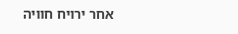אחר ירויח חוויה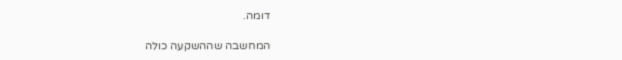דומה.

המחשבה שההשקעה כולה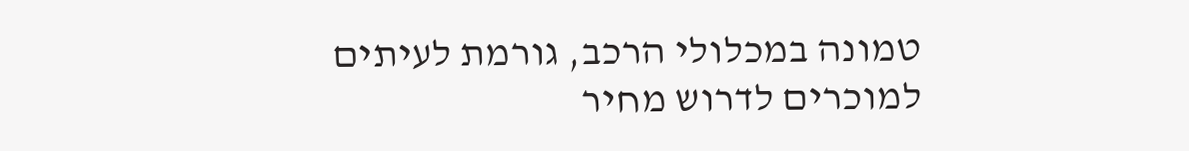טמונה במכלולי הרכב, גורמת לעיתים למוכרים לדרוש מחיר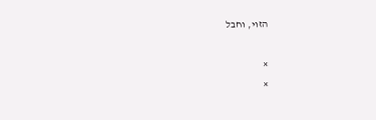הזוי, וחבל

×
×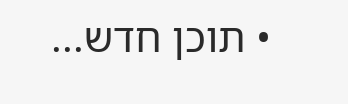• תוכן חדש...